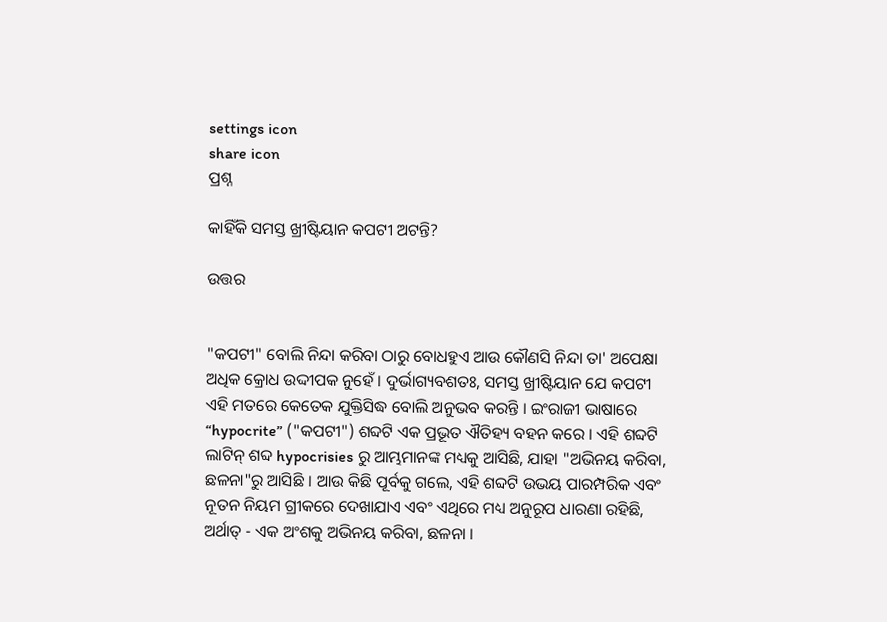settings icon
share icon
ପ୍ରଶ୍ନ

କାହିଁକି ସମସ୍ତ ଖ୍ରୀଷ୍ଟିୟାନ କପଟୀ ଅଟନ୍ତି?

ଉତ୍ତର


"କପଟୀ" ବୋଲି ନିନ୍ଦା କରିବା ଠାରୁ ବୋଧହୁଏ ଆଉ କୌଣସି ନିନ୍ଦା ତା' ଅପେକ୍ଷା ଅଧିକ କ୍ରୋଧ ଉଦ୍ଦୀପକ ନୁହେଁ । ଦୁର୍ଭାଗ୍ୟବଶତଃ, ସମସ୍ତ ଖ୍ରୀଷ୍ଟିୟାନ ଯେ କପଟୀ ଏହି ମତରେ କେତେକ ଯୁକ୍ତିସିଦ୍ଧ ବୋଲି ଅନୁଭବ କରନ୍ତି । ଇଂରାଜୀ ଭାଷାରେ “hypocrite” ("କପଟୀ") ଶବ୍ଦଟି ଏକ ପ୍ରଭୂତ ଐତିହ୍ୟ ବହନ କରେ । ଏହି ଶବ୍ଦଟି ଲାଟିନ୍ ଶବ୍ଦ hypocrisies ରୁ ଆମ୍ଭମାନଙ୍କ ମଧ୍ୟକୁ ଆସିଛି, ଯାହା "ଅଭିନୟ କରିବା, ଛଳନା"ରୁ ଆସିଛି । ଆଉ କିଛି ପୂର୍ବକୁ ଗଲେ, ଏହି ଶବ୍ଦଟି ଉଭୟ ପାରମ୍ପରିକ ଏବଂ ନୂତନ ନିୟମ ଗ୍ରୀକରେ ଦେଖାଯାଏ ଏବଂ ଏଥିରେ ମଧ୍ୟ ଅନୁରୂପ ଧାରଣା ରହିଛି, ଅର୍ଥାତ୍ - ଏକ ଅଂଶକୁ ଅଭିନୟ କରିବା, ଛଳନା ।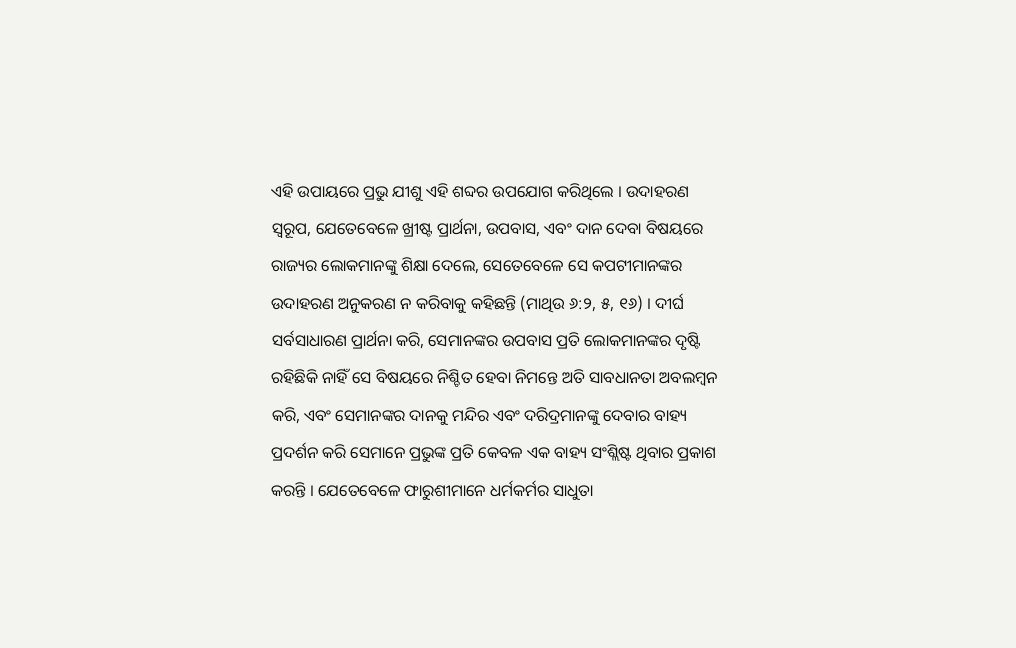ଏହି ଉପାୟରେ ପ୍ରଭୁ ଯୀଶୁ ଏହି ଶବ୍ଦର ଉପଯୋଗ କରିଥିଲେ । ଉଦାହରଣ ସ୍ବରୂପ, ଯେତେବେଳେ ଖ୍ରୀଷ୍ଟ ପ୍ରାର୍ଥନା, ଉପବାସ, ଏବଂ ଦାନ ଦେବା ବିଷୟରେ ରାଜ୍ୟର ଲୋକମାନଙ୍କୁ ଶିକ୍ଷା ଦେଲେ, ସେତେବେଳେ ସେ କପଟୀମାନଙ୍କର ଉଦାହରଣ ଅନୁକରଣ ନ କରିବାକୁ କହିଛନ୍ତି (ମାଥିଉ ୬:୨, ୫, ୧୬) । ଦୀର୍ଘ ସର୍ବସାଧାରଣ ପ୍ରାର୍ଥନା କରି, ସେମାନଙ୍କର ଉପବାସ ପ୍ରତି ଲୋକମାନଙ୍କର ଦୃଷ୍ଟି ରହିଛିକି ନାହିଁ ସେ ବିଷୟରେ ନିଶ୍ଚିତ ହେବା ନିମନ୍ତେ ଅତି ସାବଧାନତା ଅବଲମ୍ବନ କରି, ଏବଂ ସେମାନଙ୍କର ଦାନକୁ ମନ୍ଦିର ଏବଂ ଦରିଦ୍ରମାନଙ୍କୁ ଦେବାର ବାହ୍ୟ ପ୍ରଦର୍ଶନ କରି ସେମାନେ ପ୍ରଭୁଙ୍କ ପ୍ରତି କେବଳ ଏକ ବାହ୍ୟ ସଂଶ୍ଲିଷ୍ଟ ଥିବାର ପ୍ରକାଶ କରନ୍ତି । ଯେତେବେଳେ ଫାରୁଶୀମାନେ ଧର୍ମକର୍ମର ସାଧୁତା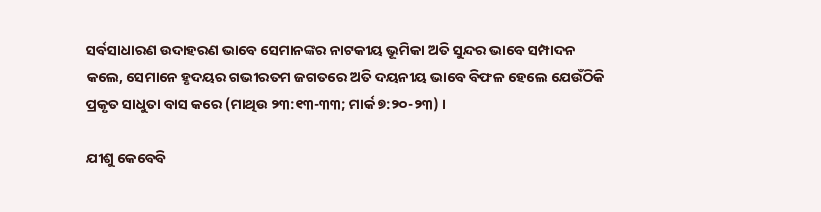ସର୍ବସାଧାରଣ ଉଦାହରଣ ଭାବେ ସେମାନଙ୍କର ନାଟକୀୟ ଭୂମିକା ଅତି ସୁନ୍ଦର ଭାବେ ସମ୍ପାଦନ କଲେ, ସେମାନେ ହୃଦୟର ଗଭୀରତମ ଜଗତରେ ଅତି ଦୟନୀୟ ଭାବେ ବିଫଳ ହେଲେ ଯେଉଁଠିକି ପ୍ରକୃତ ସାଧୁତା ବାସ କରେ (ମାଥିଉ ୨୩:୧୩-୩୩; ମାର୍କ ୭:୨୦-୨୩) ।

ଯୀଶୁ କେବେବି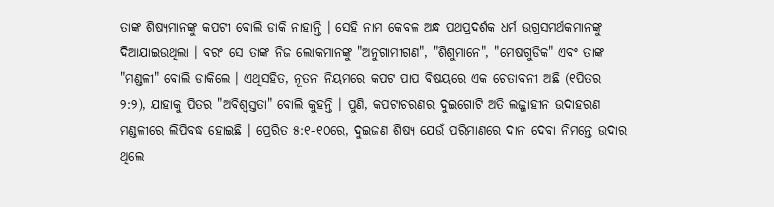ତାଙ୍କ ଶିଷ୍ୟମାନଙ୍କୁ କପଟୀ ବୋଲି ଡାକି ନାହାନ୍ତି । ସେହି ନାମ କେବଳ ଅନ୍ଧ ପଥପ୍ରଦର୍ଶକ ଧର୍ମ ଉଗ୍ରସମର୍ଥକମାନଙ୍କୁ ଦିଆଯାଇଉଥିଲା । ବରଂ ସେ ତାଙ୍କ ନିଜ ଲୋକମାନଙ୍କୁ "ଅନୁଗାମୀଗଣ", "ଶିଶୁମାନେ", "ମେଷଗୁଡିକ" ଏବଂ ତାଙ୍କ "ମଣ୍ଡଳୀ" ବୋଲି ଡାକିଲେ । ଏଥିସହିତ, ନୂତନ ନିୟମରେ କପଟ ପାପ ବିଷୟରେ ଏକ ଚେତାବନୀ ଅଛି (୧ପିତର ୨:୨), ଯାହାକୁ ପିତର "ଅବିଶ୍ବସ୍ତତା" ବୋଲି କୁହନ୍ତି । ପୁଣି, କପଟାଚରଣର ଦୁଇଗୋଟି ଅତି ଲଜ୍ଜାହୀନ ଉଦାହରଣ ମଣ୍ଡଳୀରେ ଲିପିବଦ୍ଧ ହୋଇଛି । ପ୍ରେରିତ ୫:୧-୧୦ରେ, ଦୁଇଜଣ ଶିଷ୍ୟ ଯେଉଁ ପରିମାଣରେ ଦାନ ଦେବା ନିମନ୍ତେ ଉଦାର ଥିଲେ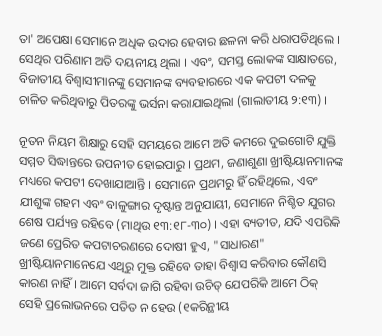ତା' ଅପେକ୍ଷା ସେମାନେ ଅଧିକ ଉଦାର ହେବାର ଛଳନା କରି ଧରାପଡିଥିଲେ । ସେଥିର ପରିଣାମ ଅତି ଦୟନୀୟ ଥିଲା । ଏବଂ, ସମସ୍ତ ଲୋକଙ୍କ ସାକ୍ଷାତରେ, ବିଜାତୀୟ ବିଶ୍ବାସୀମାନଙ୍କୁ ସେମାନଙ୍କ ବ୍ୟବହାରରେ ଏକ କପଟୀ ଦଳକୁ ଚାଳିତ କରିଥିବାରୁ ପିତରଙ୍କୁ ଭର୍ସନା କରାଯାଇଥିଲା (ଗାଲାତୀୟ ୨:୧୩) ।

ନୂତନ ନିୟମ ଶିକ୍ଷାରୁ ସେହି ସମୟରେ ଆମେ ଅତି କମରେ ଦୁଇଗୋଟି ଯୁକ୍ତି ସମ୍ମତ ସିଦ୍ଧାନ୍ତରେ ଉପନୀତ ହୋଇପାରୁ । ପ୍ରଥମ, ଜଣାଶୁଣା ଖ୍ରୀଷ୍ଟିୟାନମାନଙ୍କ ମଧ୍ୟରେ କପଟୀ ଦେଖାଯାଆନ୍ତି । ସେମାନେ ପ୍ରଥମରୁ ହିଁ ରହିଥିଲେ, ଏବଂ ଯୀଶୁଙ୍କ ଗହମ ଏବଂ ବାଳୁଙ୍ଗାର ଦୃଷ୍ଟାନ୍ତ ଅନୁଯାୟୀ, ସେମାନେ ନିଶ୍ଚିତ ଯୁଗର ଶେଷ ପର୍ଯ୍ୟନ୍ତ ରହିବେ (ମାଥିଉ ୧୩:୧୮-୩୦) । ଏହା ବ୍ୟତୀତ, ଯଦି ଏପରିକି ଜଣେ ପ୍ରେରିତ କପଟାଚରଣରେ ଦୋଷୀ ହୁଏ, "ସାଧାରଣ" ଖ୍ରୀଷ୍ଟିୟାନମାନେଯେ ଏଥିରୁ ମୁକ୍ତ ରହିବେ ତାହା ବିଶ୍ବାସ କରିବାର କୌଣସି କାରଣ ନାହିଁ । ଆମେ ସର୍ବଦା ଜାଗି ରହିବା ଉଚିତ୍ ଯେପରିକି ଆମେ ଠିକ୍ ସେହି ପ୍ରଲୋଭନରେ ପତିତ ନ ହେଉ (୧କରିନ୍ଥୀୟ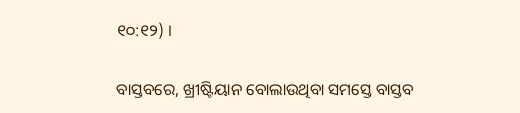୧୦:୧୨) ।

ବାସ୍ତବରେ, ଖ୍ରୀଷ୍ଟିୟାନ ବୋଲାଉଥିବା ସମସ୍ତେ ବାସ୍ତବ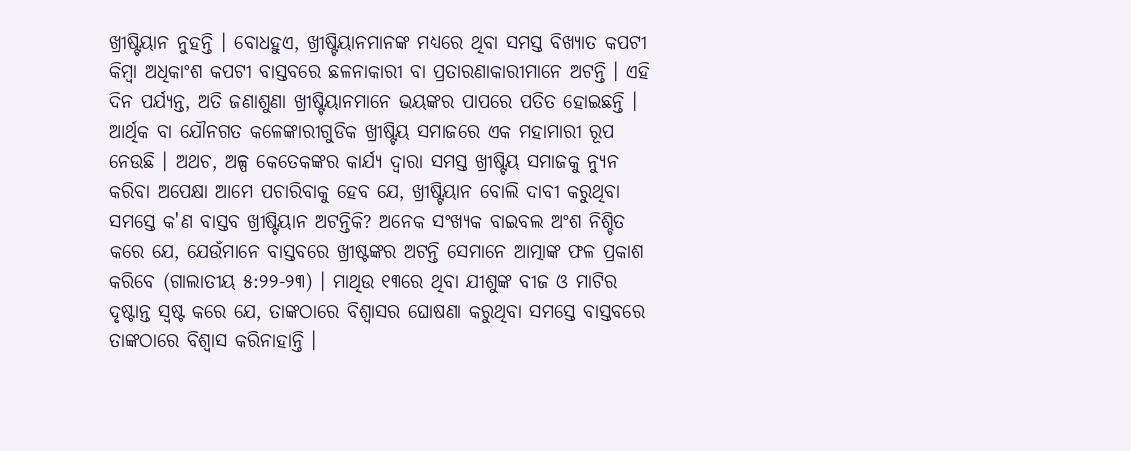ଖ୍ରୀଷ୍ଟିୟାନ ନୁହନ୍ତି । ବୋଧହୁଏ, ଖ୍ରୀଷ୍ଟିୟାନମାନଙ୍କ ମଧ୍ୟରେ ଥିବା ସମସ୍ତ ବିଖ୍ୟାତ କପଟୀ କିମ୍ବା ଅଧିକାଂଶ କପଟୀ ବାସ୍ତବରେ ଛଳନାକାରୀ ବା ପ୍ରତାରଣାକାରୀମାନେ ଅଟନ୍ତି । ଏହି ଦିନ ପର୍ଯ୍ୟନ୍ତ, ଅତି ଜଣାଶୁଣା ଖ୍ରୀଷ୍ଟିୟାନମାନେ ଭୟଙ୍କର ପାପରେ ପତିତ ହୋଇଛନ୍ତି । ଆର୍ଥିକ ବା ଯୌନଗତ କଳେଙ୍କାରୀଗୁଡିକ ଖ୍ରୀଷ୍ଟିୟ ସମାଜରେ ଏକ ମହାମାରୀ ରୂପ ନେଉଛି । ଅଥଚ, ଅଳ୍ପ କେତେକଙ୍କର କାର୍ଯ୍ୟ ଦ୍ବାରା ସମସ୍ତ ଖ୍ରୀଷ୍ଟିୟ ସମାଜକୁ ନ୍ୟୁନ କରିବା ଅପେକ୍ଷା ଆମେ ପଚାରିବାକୁ ହେବ ଯେ, ଖ୍ରୀଷ୍ଟିୟାନ ବୋଲି ଦାବୀ କରୁଥିବା ସମସ୍ତେ କ'ଣ ବାସ୍ତବ ଖ୍ରୀଷ୍ଟିୟାନ ଅଟନ୍ତିକି? ଅନେକ ସଂଖ୍ୟକ ବାଇବଲ ଅଂଶ ନିଶ୍ଚିତ କରେ ଯେ, ଯେଉଁମାନେ ବାସ୍ତବରେ ଖ୍ରୀଷ୍ଟଙ୍କର ଅଟନ୍ତି ସେମାନେ ଆତ୍ମାଙ୍କ ଫଳ ପ୍ରକାଶ କରିବେ (ଗାଲାତୀୟ ୫:୨୨-୨୩) । ମାଥିଉ ୧୩ରେ ଥିବା ଯୀଶୁଙ୍କ ବୀଜ ଓ ମାଟିର ଦୃଷ୍ଟାନ୍ତ ସ୍ବଷ୍ଟ କରେ ଯେ, ତାଙ୍କଠାରେ ବିଶ୍ବାସର ଘୋଷଣା କରୁଥିବା ସମସ୍ତେ ବାସ୍ତବରେ ତାଙ୍କଠାରେ ବିଶ୍ବାସ କରିନାହାନ୍ତି ।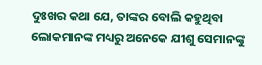ଦୁଃଖର କଥା ଯେ, ତାଙ୍କର ବୋଲି କହୁଥିବା ଲୋକମାନଙ୍କ ମଧ୍ୟରୁ ଅନେକେ ଯୀଶୁ ସେମାନଙ୍କୁ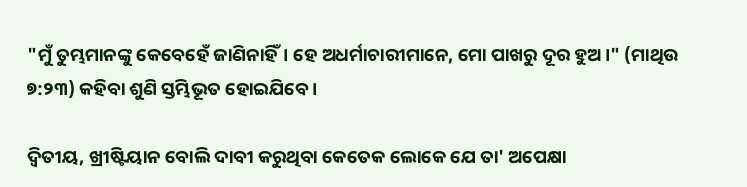"ମୁଁ ତୁମ୍ଭମାନଙ୍କୁ କେବେହେଁ ଜାଣିନାହିଁ। ହେ ଅଧର୍ମାଚାରୀମାନେ, ମୋ ପାଖରୁ ଦୂର ହୁଅ ।" (ମାଥିଉ ୭:୨୩) କହିବା ଶୁଣି ସ୍ତମ୍ଭିଭୂତ ହୋଇଯିବେ ।

ଦ୍ବିତୀୟ, ଖ୍ରୀଷ୍ଟିୟାନ ବୋଲି ଦାବୀ କରୁଥିବା କେତେକ ଲୋକେ ଯେ ତା' ଅପେକ୍ଷା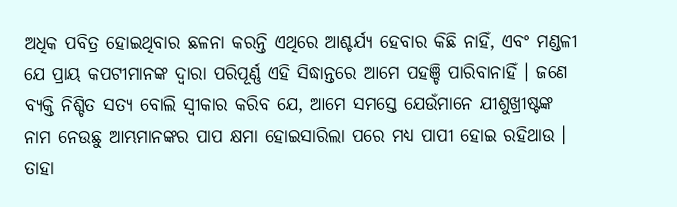ଅଧିକ ପବିତ୍ର ହୋଇଥିବାର ଛଳନା କରନ୍ତି ଏଥିରେ ଆଶ୍ଚର୍ଯ୍ୟ ହେବାର କିଛି ନାହିଁ, ଏବଂ ମଣ୍ଡଳୀ ଯେ ପ୍ରାୟ କପଟୀମାନଙ୍କ ଦ୍ବାରା ପରିପୂର୍ଣ୍ଣ ଏହି ସିଦ୍ଧାନ୍ତରେ ଆମେ ପହଞ୍ଚି ପାରିବାନାହିଁ । ଜଣେ ବ୍ୟକ୍ତି ନିଶ୍ଚିତ ସତ୍ୟ ବୋଲି ସ୍ବୀକାର କରିବ ଯେ, ଆମେ ସମସ୍ତେ ଯେଉଁମାନେ ଯୀଶୁଖ୍ରୀଷ୍ଟଙ୍କ ନାମ ନେଉଛୁ ଆମ୍ଭମାନଙ୍କର ପାପ କ୍ଷମା ହୋଇସାରିଲା ପରେ ମଧ୍ୟ ପାପୀ ହୋଇ ରହିଥାଉ । ତାହା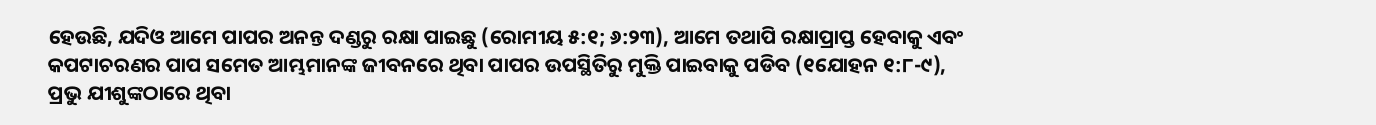ହେଉଛି, ଯଦିଓ ଆମେ ପାପର ଅନନ୍ତ ଦଣ୍ଡରୁ ରକ୍ଷା ପାଇଛୁ (ରୋମୀୟ ୫:୧; ୬:୨୩), ଆମେ ତଥାପି ରକ୍ଷାପ୍ରାପ୍ତ ହେବାକୁ ଏବଂ କପଟାଚରଣର ପାପ ସମେତ ଆମ୍ଭମାନଙ୍କ ଜୀବନରେ ଥିବା ପାପର ଉପସ୍ଥିତିରୁ ମୁକ୍ତି ପାଇବାକୁ ପଡିବ (୧ଯୋହନ ୧:୮-୯), ପ୍ରଭୁ ଯୀଶୁଙ୍କଠାରେ ଥିବା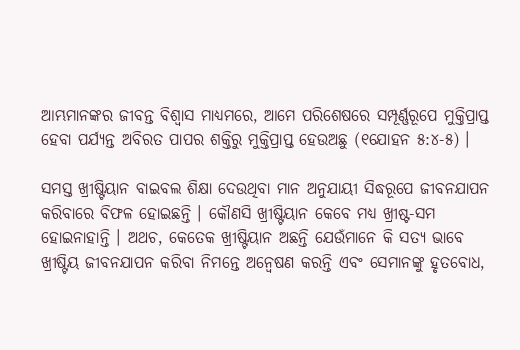ଆମ୍ଭମାନଙ୍କର ଜୀବନ୍ତ ବିଶ୍ବାସ ମାଧ୍ୟମରେ, ଆମେ ପରିଶେଷରେ ସମ୍ପୂର୍ଣ୍ଣରୂପେ ମୁକ୍ତିପ୍ରାପ୍ତ ହେବା ପର୍ଯ୍ୟନ୍ତ ଅବିରତ ପାପର ଶକ୍ତିରୁ ମୁକ୍ତିପ୍ରାପ୍ତ ହେଉଅଛୁ (୧ଯୋହନ ୫:୪-୫) ।

ସମସ୍ତ ଖ୍ରୀଷ୍ଟିୟାନ ବାଇବଲ ଶିକ୍ଷା ଦେଉଥିବା ମାନ ଅନୁଯାୟୀ ସିଦ୍ଧରୂପେ ଜୀବନଯାପନ କରିବାରେ ବିଫଳ ହୋଇଛନ୍ତି । କୌଣସି ଖ୍ରୀଷ୍ଟିୟାନ କେବେ ମଧ୍ୟ ଖ୍ରୀଷ୍ଟ-ସମ ହୋଇନାହାନ୍ତି । ଅଥଚ, କେତେକ ଖ୍ରୀଷ୍ଟିୟାନ ଅଛନ୍ତି ଯେଉଁମାନେ କି ସତ୍ୟ ଭାବେ ଖ୍ରୀଷ୍ଟିୟ ଜୀବନଯାପନ କରିବା ନିମନ୍ତେ ଅନ୍ବେଷଣ କରନ୍ତି ଏବଂ ସେମାନଙ୍କୁ ହୃତବୋଧ,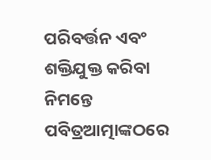ପରିବର୍ତ୍ତନ ଏବଂ ଶକ୍ତିଯୁକ୍ତ କରିବା ନିମନ୍ତେ ପବିତ୍ରଆତ୍ମାଙ୍କଠରେ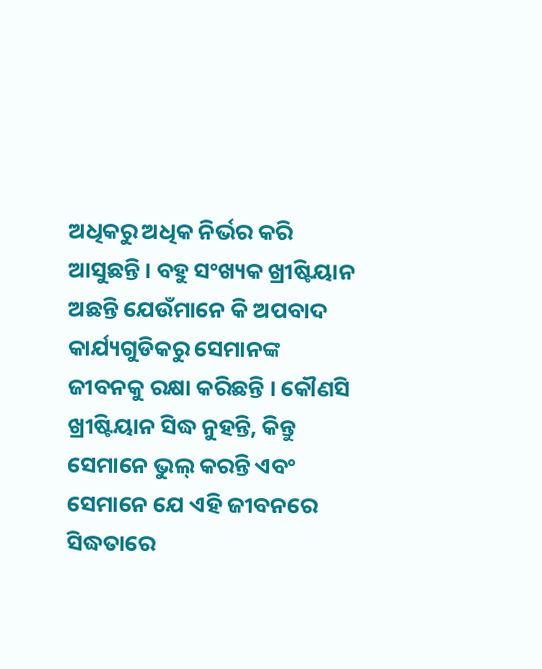ଅଧିକରୁ ଅଧିକ ନିର୍ଭର କରି ଆସୁଛନ୍ତି । ବହୁ ସଂଖ୍ୟକ ଖ୍ରୀଷ୍ଟିୟାନ ଅଛନ୍ତି ଯେଉଁମାନେ କି ଅପବାଦ କାର୍ଯ୍ୟଗୁଡିକରୁ ସେମାନଙ୍କ ଜୀବନକୁ ରକ୍ଷା କରିଛନ୍ତି । କୌଣସି ଖ୍ରୀଷ୍ଟିୟାନ ସିଦ୍ଧ ନୁହନ୍ତି, କିନ୍ତୁ ସେମାନେ ଭୁଲ୍ କରନ୍ତି ଏବଂ ସେମାନେ ଯେ ଏହି ଜୀବନରେ ସିଦ୍ଧତାରେ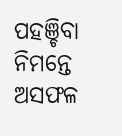ପହଞ୍ଚିବା ନିମନ୍ତେ ଅସଫଳ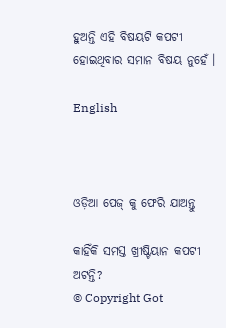ହୁଅନ୍ତି ଏହି ବିଷୟଟି କପଟୀ ହୋଇଥିବାର ସମାନ ବିଷୟ ନୁହେଁ ।

English



ଓଡ଼ିଆ ପେଜ୍ କୁ ଫେରି ଯାଅନ୍ତୁ

କାହିଁକି ସମସ୍ତ ଖ୍ରୀଷ୍ଟିୟାନ କପଟୀ ଅଟନ୍ତି?
© Copyright Got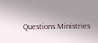Questions Ministries